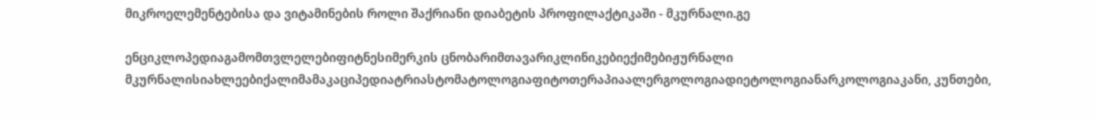მიკროელემენტებისა და ვიტამინების როლი შაქრიანი დიაბეტის პროფილაქტიკაში - მკურნალი.გე

ენციკლოპედიაგამომთვლელებიფიტნესიმერკის ცნობარიმთავარიკლინიკებიექიმებიჟურნალი მკურნალისიახლეებიქალიმამაკაციპედიატრიასტომატოლოგიაფიტოთერაპიაალერგოლოგიადიეტოლოგიანარკოლოგიაკანი, კუნთები,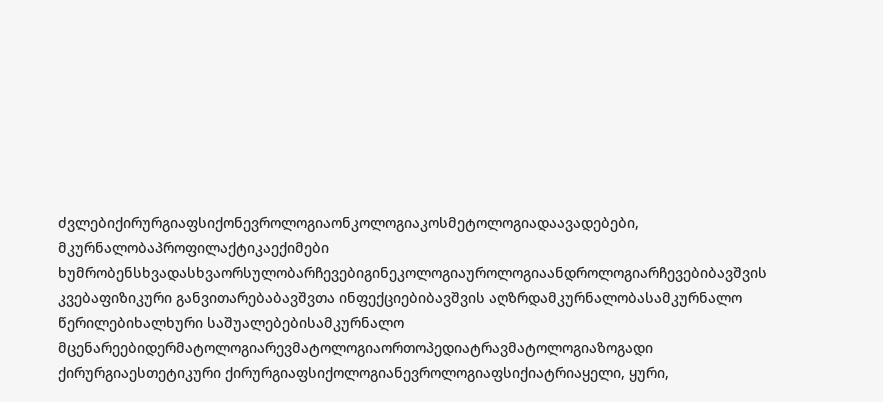ძვლებიქირურგიაფსიქონევროლოგიაონკოლოგიაკოსმეტოლოგიადაავადებები, მკურნალობაპროფილაქტიკაექიმები ხუმრობენსხვადასხვაორსულობარჩევებიგინეკოლოგიაუროლოგიაანდროლოგიარჩევებიბავშვის კვებაფიზიკური განვითარებაბავშვთა ინფექციებიბავშვის აღზრდამკურნალობასამკურნალო წერილებიხალხური საშუალებებისამკურნალო მცენარეებიდერმატოლოგიარევმატოლოგიაორთოპედიატრავმატოლოგიაზოგადი ქირურგიაესთეტიკური ქირურგიაფსიქოლოგიანევროლოგიაფსიქიატრიაყელი, ყური,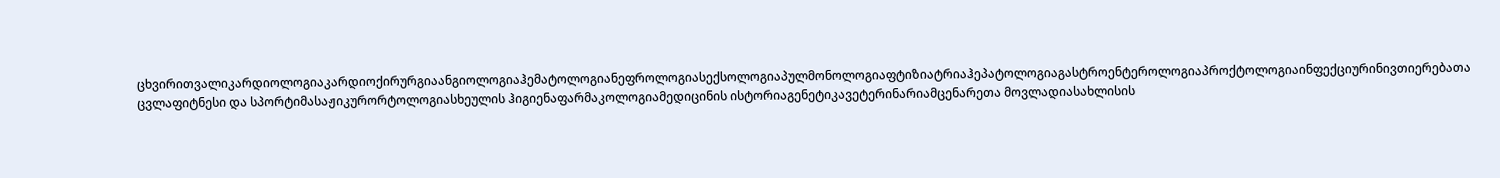ცხვირითვალიკარდიოლოგიაკარდიოქირურგიაანგიოლოგიაჰემატოლოგიანეფროლოგიასექსოლოგიაპულმონოლოგიაფტიზიატრიაჰეპატოლოგიაგასტროენტეროლოგიაპროქტოლოგიაინფექციურინივთიერებათა ცვლაფიტნესი და სპორტიმასაჟიკურორტოლოგიასხეულის ჰიგიენაფარმაკოლოგიამედიცინის ისტორიაგენეტიკავეტერინარიამცენარეთა მოვლადიასახლისის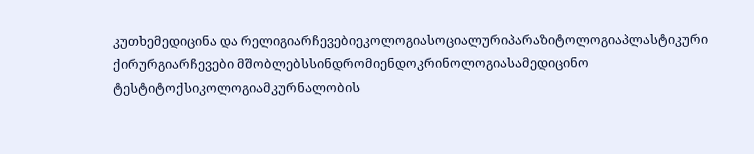კუთხემედიცინა და რელიგიარჩევებიეკოლოგიასოციალურიპარაზიტოლოგიაპლასტიკური ქირურგიარჩევები მშობლებსსინდრომიენდოკრინოლოგიასამედიცინო ტესტიტოქსიკოლოგიამკურნალობის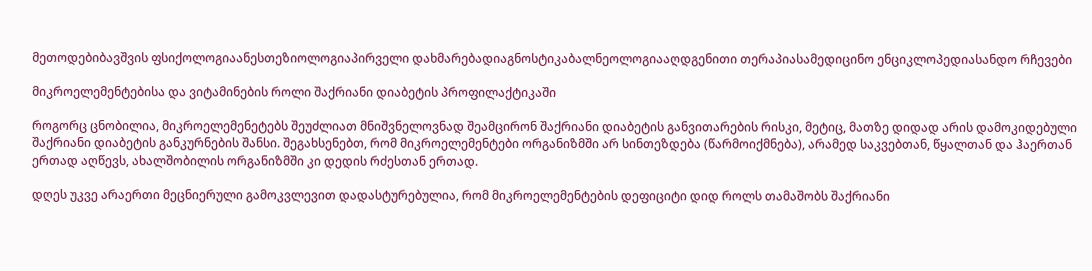მეთოდებიბავშვის ფსიქოლოგიაანესთეზიოლოგიაპირველი დახმარებადიაგნოსტიკაბალნეოლოგიააღდგენითი თერაპიასამედიცინო ენციკლოპედიასანდო რჩევები

მიკროელემენტებისა და ვიტამინების როლი შაქრიანი დიაბეტის პროფილაქტიკაში

როგორც ცნობილია, მიკროელემენეტებს შეუძლიათ მნიშვნელოვნად შეამცირონ შაქრიანი დიაბეტის განვითარების რისკი, მეტიც, მათზე დიდად არის დამოკიდებული შაქრიანი დიაბეტის განკურნების შანსი. შეგახსენებთ, რომ მიკროელემენტები ორგანიზმში არ სინთეზდება (წარმოიქმნება), არამედ საკვებთან, წყალთან და ჰაერთან ერთად აღწევს, ახალშობილის ორგანიზმში კი დედის რძესთან ერთად.

დღეს უკვე არაერთი მეცნიერული გამოკვლევით დადასტურებულია, რომ მიკროელემენტების დეფიციტი დიდ როლს თამაშობს შაქრიანი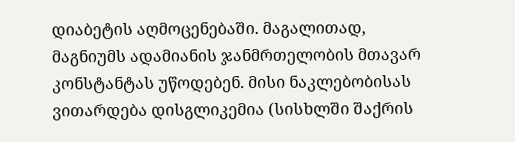დიაბეტის აღმოცენებაში. მაგალითად, მაგნიუმს ადამიანის ჯანმრთელობის მთავარ კონსტანტას უწოდებენ. მისი ნაკლებობისას ვითარდება დისგლიკემია (სისხლში შაქრის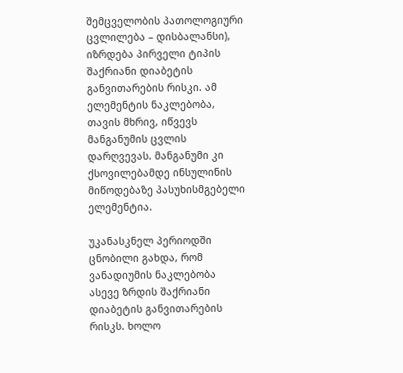შემცველობის პათოლოგიური ცვლილება – დისბალანსი), იზრდება პირველი ტიპის შაქრიანი დიაბეტის განვითარების რისკი. ამ ელემენტის ნაკლებობა, თავის მხრივ, იწვევს მანგანუმის ცვლის დარღვევას. მანგანუმი კი ქსოვილებამდე ინსულინის მიწოდებაზე პასუხისმგებელი ელემენტია.

უკანასკნელ პერიოდში ცნობილი გახდა, რომ ვანადიუმის ნაკლებობა ასევე ზრდის შაქრიანი დიაბეტის განვითარების რისკს. ხოლო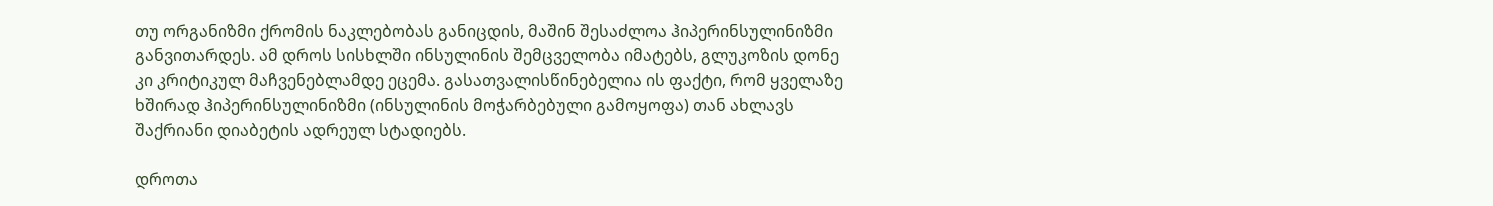თუ ორგანიზმი ქრომის ნაკლებობას განიცდის, მაშინ შესაძლოა ჰიპერინსულინიზმი განვითარდეს. ამ დროს სისხლში ინსულინის შემცველობა იმატებს, გლუკოზის დონე კი კრიტიკულ მაჩვენებლამდე ეცემა. გასათვალისწინებელია ის ფაქტი, რომ ყველაზე ხშირად ჰიპერინსულინიზმი (ინსულინის მოჭარბებული გამოყოფა) თან ახლავს შაქრიანი დიაბეტის ადრეულ სტადიებს.

დროთა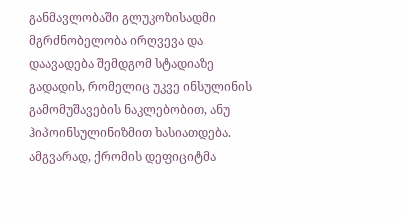განმავლობაში გლუკოზისადმი მგრძნობელობა ირღვევა და დაავადება შემდგომ სტადიაზე გადადის, რომელიც უკვე ინსულინის გამომუშავების ნაკლებობით, ანუ ჰიპოინსულინიზმით ხასიათდება. ამგვარად, ქრომის დეფიციტმა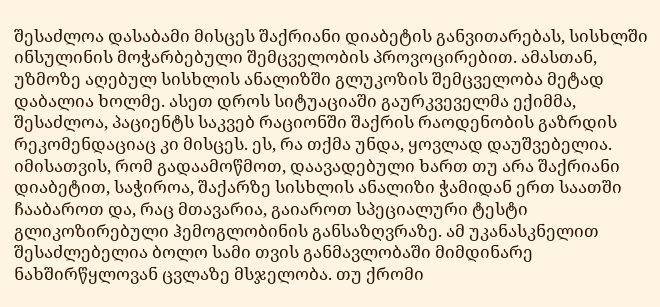შესაძლოა დასაბამი მისცეს შაქრიანი დიაბეტის განვითარებას, სისხლში ინსულინის მოჭარბებული შემცველობის პროვოცირებით. ამასთან, უზმოზე აღებულ სისხლის ანალიზში გლუკოზის შემცველობა მეტად დაბალია ხოლმე. ასეთ დროს სიტუაციაში გაურკვეველმა ექიმმა, შესაძლოა, პაციენტს საკვებ რაციონში შაქრის რაოდენობის გაზრდის რეკომენდაციაც კი მისცეს. ეს, რა თქმა უნდა, ყოვლად დაუშვებელია. იმისათვის, რომ გადაამოწმოთ, დაავადებული ხართ თუ არა შაქრიანი დიაბეტით, საჭიროა, შაქარზე სისხლის ანალიზი ჭამიდან ერთ საათში ჩააბაროთ და, რაც მთავარია, გაიაროთ სპეციალური ტესტი გლიკოზირებული ჰემოგლობინის განსაზღვრაზე. ამ უკანასკნელით შესაძლებელია ბოლო სამი თვის განმავლობაში მიმდინარე ნახშირწყლოვან ცვლაზე მსჯელობა. თუ ქრომი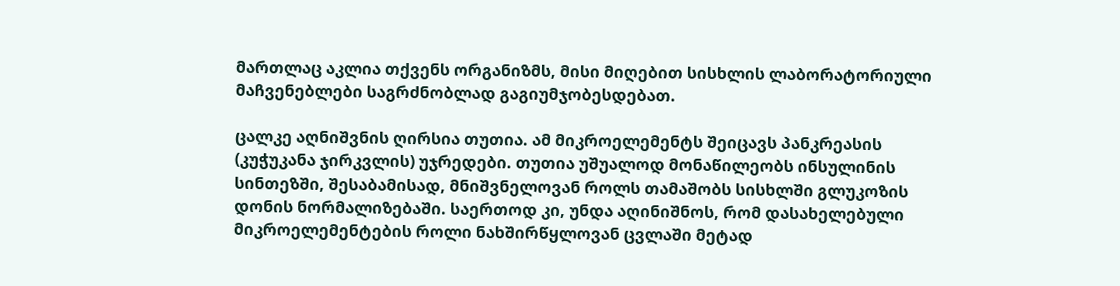მართლაც აკლია თქვენს ორგანიზმს, მისი მიღებით სისხლის ლაბორატორიული მაჩვენებლები საგრძნობლად გაგიუმჯობესდებათ.

ცალკე აღნიშვნის ღირსია თუთია. ამ მიკროელემენტს შეიცავს პანკრეასის (კუჭუკანა ჯირკვლის) უჯრედები. თუთია უშუალოდ მონაწილეობს ინსულინის სინთეზში, შესაბამისად, მნიშვნელოვან როლს თამაშობს სისხლში გლუკოზის დონის ნორმალიზებაში. საერთოდ კი, უნდა აღინიშნოს, რომ დასახელებული მიკროელემენტების როლი ნახშირწყლოვან ცვლაში მეტად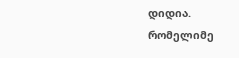დიდია. რომელიმე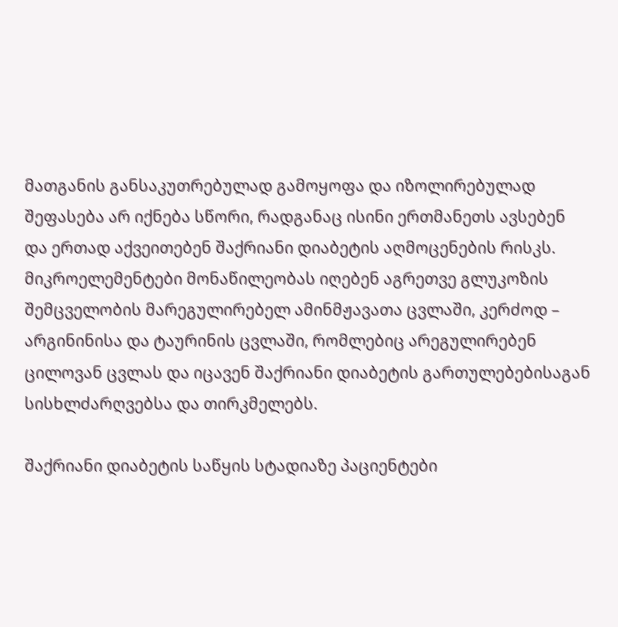მათგანის განსაკუთრებულად გამოყოფა და იზოლირებულად შეფასება არ იქნება სწორი, რადგანაც ისინი ერთმანეთს ავსებენ და ერთად აქვეითებენ შაქრიანი დიაბეტის აღმოცენების რისკს. მიკროელემენტები მონაწილეობას იღებენ აგრეთვე გლუკოზის შემცველობის მარეგულირებელ ამინმჟავათა ცვლაში, კერძოდ – არგინინისა და ტაურინის ცვლაში, რომლებიც არეგულირებენ ცილოვან ცვლას და იცავენ შაქრიანი დიაბეტის გართულებებისაგან სისხლძარღვებსა და თირკმელებს.

შაქრიანი დიაბეტის საწყის სტადიაზე პაციენტები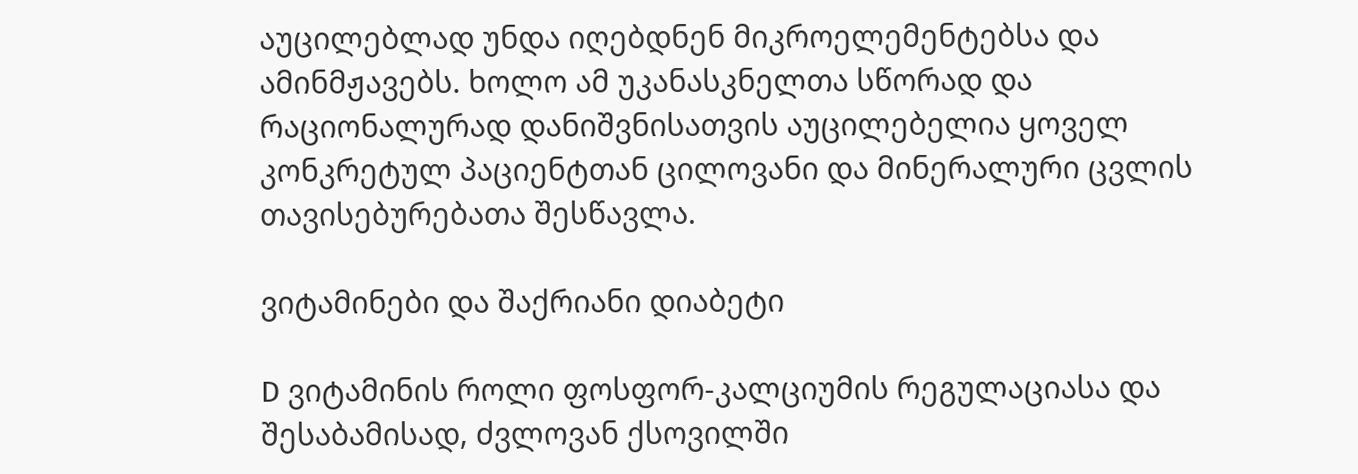აუცილებლად უნდა იღებდნენ მიკროელემენტებსა და ამინმჟავებს. ხოლო ამ უკანასკნელთა სწორად და რაციონალურად დანიშვნისათვის აუცილებელია ყოველ კონკრეტულ პაციენტთან ცილოვანი და მინერალური ცვლის თავისებურებათა შესწავლა.

ვიტამინები და შაქრიანი დიაბეტი

D ვიტამინის როლი ფოსფორ-კალციუმის რეგულაციასა და შესაბამისად, ძვლოვან ქსოვილში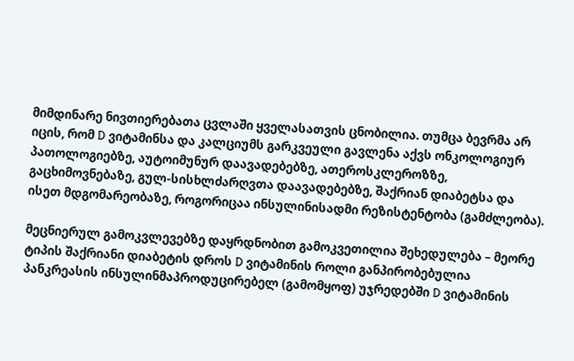მიმდინარე ნივთიერებათა ცვლაში ყველასათვის ცნობილია. თუმცა ბევრმა არ იცის, რომ D ვიტამინსა და კალციუმს გარკვეული გავლენა აქვს ონკოლოგიურ პათოლოგიებზე, აუტოიმუნურ დაავადებებზე, ათეროსკლეროზზე, გაცხიმოვნებაზე, გულ-სისხლძარღვთა დაავადებებზე, შაქრიან დიაბეტსა და ისეთ მდგომარეობაზე, როგორიცაა ინსულინისადმი რეზისტენტობა (გამძლეობა).

მეცნიერულ გამოკვლევებზე დაყრდნობით გამოკვეთილია შეხედულება – მეორე ტიპის შაქრიანი დიაბეტის დროს D ვიტამინის როლი განპირობებულია პანკრეასის ინსულინმაპროდუცირებელ (გამომყოფ) უჯრედებში D ვიტამინის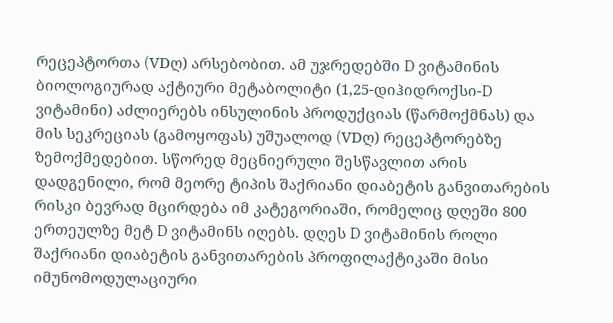რეცეპტორთა (VDღ) არსებობით. ამ უჯრედებში D ვიტამინის ბიოლოგიურად აქტიური მეტაბოლიტი (1,25-დიჰიდროქსი-D ვიტამინი) აძლიერებს ინსულინის პროდუქციას (წარმოქმნას) და მის სეკრეციას (გამოყოფას) უშუალოდ (VDღ) რეცეპტორებზე ზემოქმედებით. სწორედ მეცნიერული შესწავლით არის დადგენილი, რომ მეორე ტიპის შაქრიანი დიაბეტის განვითარების რისკი ბევრად მცირდება იმ კატეგორიაში, რომელიც დღეში 800 ერთეულზე მეტ D ვიტამინს იღებს. დღეს D ვიტამინის როლი შაქრიანი დიაბეტის განვითარების პროფილაქტიკაში მისი იმუნომოდულაციური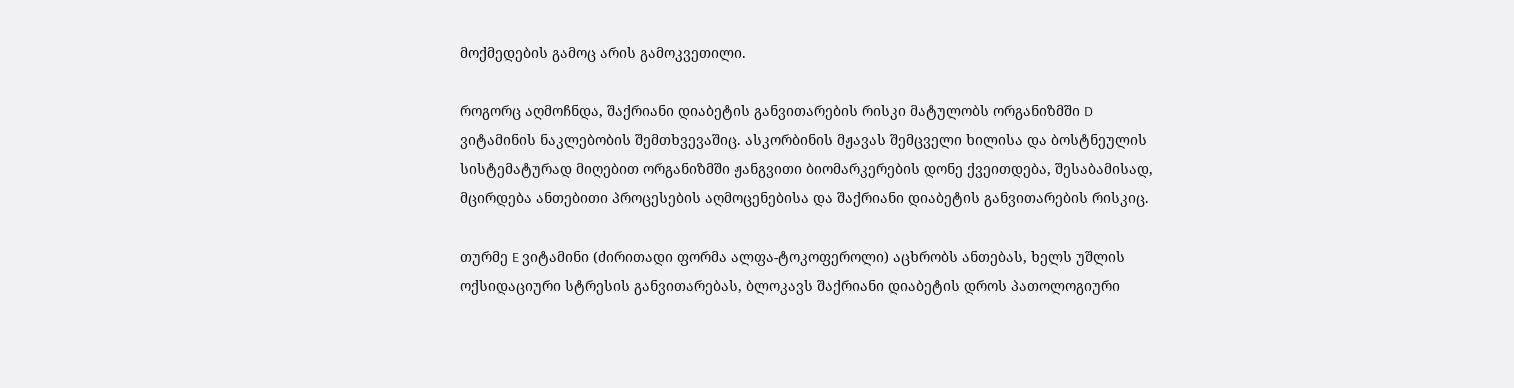მოქმედების გამოც არის გამოკვეთილი.

როგორც აღმოჩნდა, შაქრიანი დიაბეტის განვითარების რისკი მატულობს ორგანიზმში D ვიტამინის ნაკლებობის შემთხვევაშიც. ასკორბინის მჟავას შემცველი ხილისა და ბოსტნეულის სისტემატურად მიღებით ორგანიზმში ჟანგვითი ბიომარკერების დონე ქვეითდება, შესაბამისად, მცირდება ანთებითი პროცესების აღმოცენებისა და შაქრიანი დიაბეტის განვითარების რისკიც.

თურმე E ვიტამინი (ძირითადი ფორმა ალფა-ტოკოფეროლი) აცხრობს ანთებას, ხელს უშლის ოქსიდაციური სტრესის განვითარებას, ბლოკავს შაქრიანი დიაბეტის დროს პათოლოგიური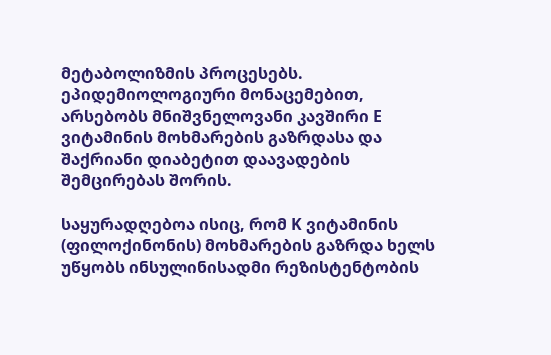მეტაბოლიზმის პროცესებს. ეპიდემიოლოგიური მონაცემებით, არსებობს მნიშვნელოვანი კავშირი E ვიტამინის მოხმარების გაზრდასა და შაქრიანი დიაბეტით დაავადების შემცირებას შორის.

საყურადღებოა ისიც, რომ K ვიტამინის (ფილოქინონის) მოხმარების გაზრდა ხელს უწყობს ინსულინისადმი რეზისტენტობის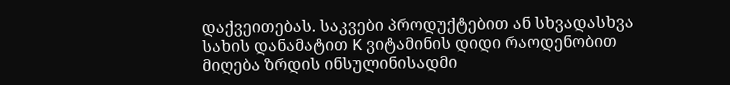დაქვეითებას. საკვები პროდუქტებით ან სხვადასხვა სახის დანამატით K ვიტამინის დიდი რაოდენობით მიღება ზრდის ინსულინისადმი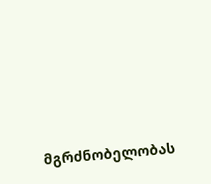მგრძნობელობას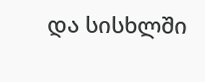და სისხლში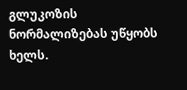გლუკოზის ნორმალიზებას უწყობს ხელს.